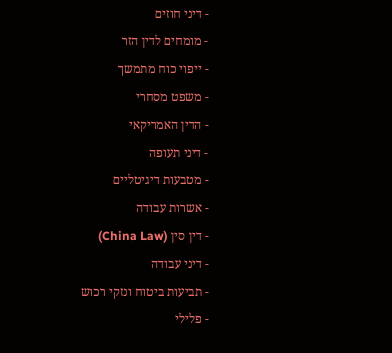- דיני חוזים
- מומחים לדין הזר
- ייפוי כוח מתמשך
- משפט מסחרי
- הדין האמריקאי
- דיני תעופה
- מטבעות דיגיטליים
- אשרות עבודה
- דין סין (China Law)
- דיני עבודה
- תביעות ביטוח ונזקי רכוש
- פלילי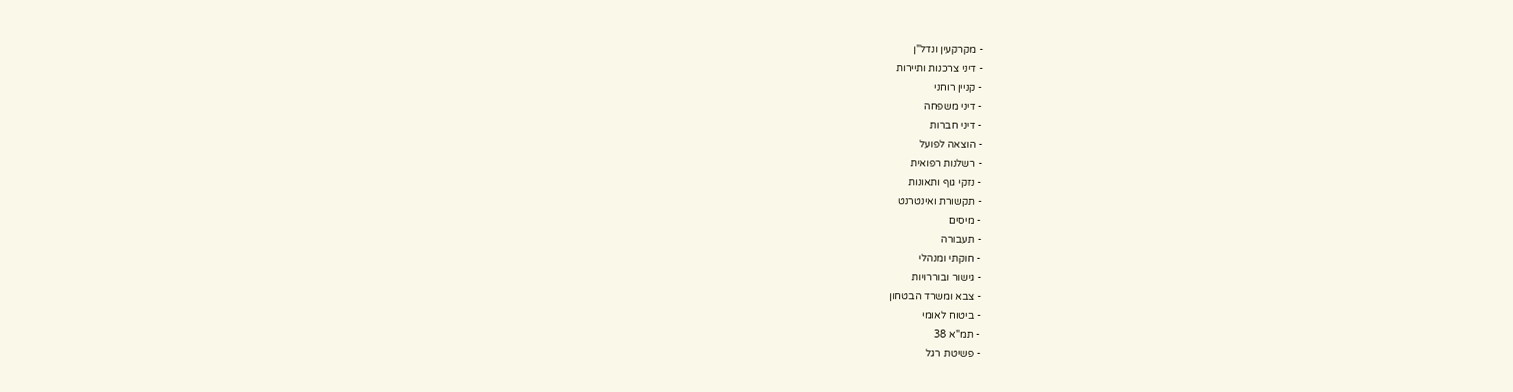- מקרקעין ונדל"ן
- דיני צרכנות ותיירות
- קניין רוחני
- דיני משפחה
- דיני חברות
- הוצאה לפועל
- רשלנות רפואית
- נזקי גוף ותאונות
- תקשורת ואינטרנט
- מיסים
- תעבורה
- חוקתי ומנהלי
- גישור ובוררויות
- צבא ומשרד הבטחון
- ביטוח לאומי
- תמ"א 38
- פשיטת רגל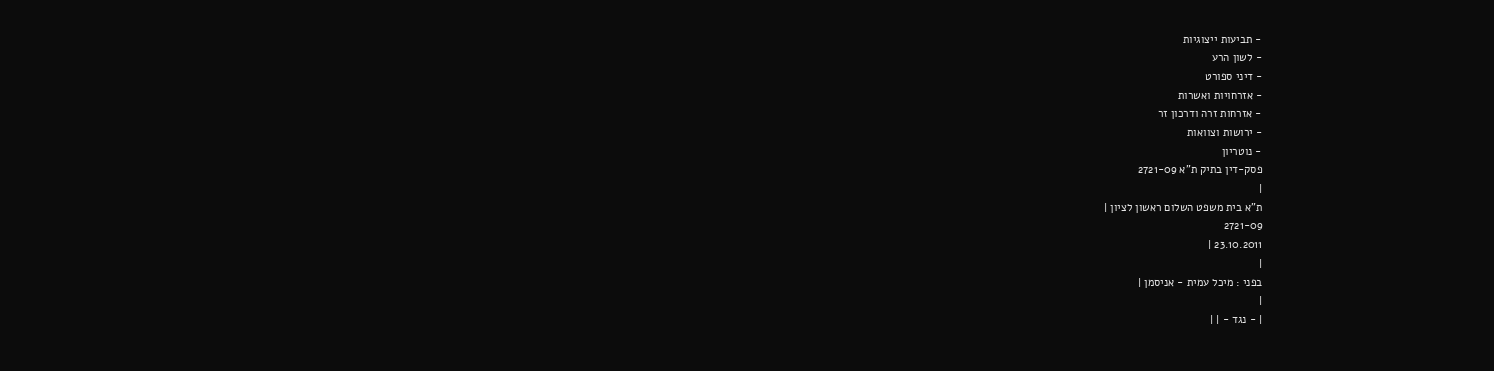- תביעות ייצוגיות
- לשון הרע
- דיני ספורט
- אזרחויות ואשרות
- אזרחות זרה ודרכון זר
- ירושות וצוואות
- נוטריון
פסק-דין בתיק ת"א 2721-09
|
ת"א בית משפט השלום ראשון לציון |
2721-09
23.10.2011 |
|
בפני : מיכל עמית - אניסמן |
|
| - נגד - | |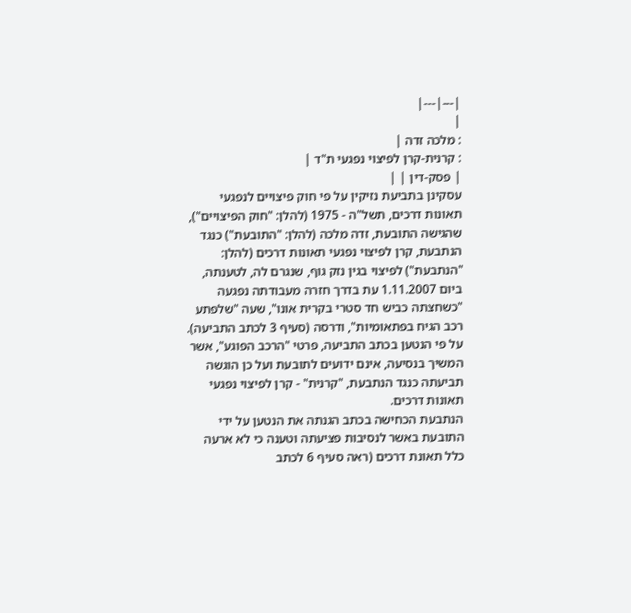|---|---|
|
: מלכה זדה |
: קרנית-קרן לפיצוי נפגעי ת"ד |
| פסק-דין | |
עסקינן בתביעת נזיקין על פי חוק פיצויים לנפגעי תאונות דרכים, תשל"ה - 1975 (להלן: "חוק הפיצויים"), שהגישה התובעת, זדה מלכה (להלן: "התובעת") כנגד הנתבעת, קרן לפיצוי נפגעי תאונות דרכים (להלן: "הנתבעת") לפיצוי בגין נזק גוף, שנגרם לה, לטענתה, ביום 1.11.2007 עת בדרך חזרה מעבודתה נפגעה "כשחצתה כביש חד סטרי בקרית אונו", שעה "שלפתע רכב הגיח בפתאומיות", ודרסה (סעיף 3 לכתב התביעה).
על פי הנטען בכתב התביעה, פרטי "הרכב הפוגע", אשר המשיך בנסיעה, אינם ידועים לתובעת ועל כן הוגשה תביעתה כנגד הנתבעת, "קרנית" - קרן לפיצוי נפגעי תאונות דרכים.
הנתבעת הכחישה בכתב הגנתה את הנטען על ידי התובעת באשר לנסיבות פציעתה וטענה כי לא ארעה כלל תאונת דרכים (ראה סעיף 6 לכתב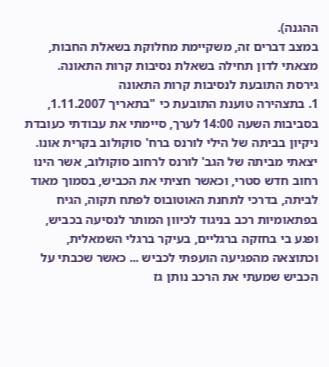ההגנה).
במצב דברים זה, משקיימת מחלוקת בשאלת החבות, מצאתי לדון תחילה בשאלת נסיבות קרות התאונה.
גירסת התובעת לנסיבות קרות התאונה
1. בתצהירה טוענת התובעת כי "בתאריך 1.11.2007, בסביבות השעה 14:00 לערך, סיימתי את עבודתי כעובדת ניקיון בביתה של הילי לורנס ברח' סוקולוב בקרית אונו. יצאתי מביתה של הגב' לורנס לרחוב סוקולוב, אשר הינו רחוב חדש סטרי, וכאשר חציתי את הכביש, בסמוך מאוד לביתה, בדרכי לתחנת האוטובוס לפתח תקוה, הגיח בפתאומיות רכב בניגוד לכיוון המותר לנסיעה בכביש, ופגע בי בחזקה ברגליים, בעיקר ברגלי השמאלית, וכתוצאה מהפגיעה הועפתי לכביש ... כאשר שכבתי על הכביש שמעתי את הרכב נותן גז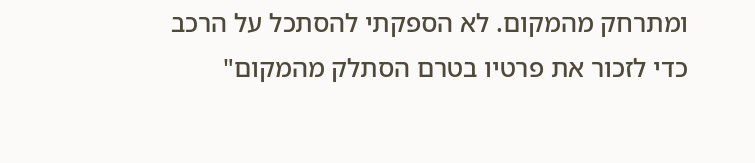ומתרחק מהמקום. לא הספקתי להסתכל על הרכב כדי לזכור את פרטיו בטרם הסתלק מהמקום"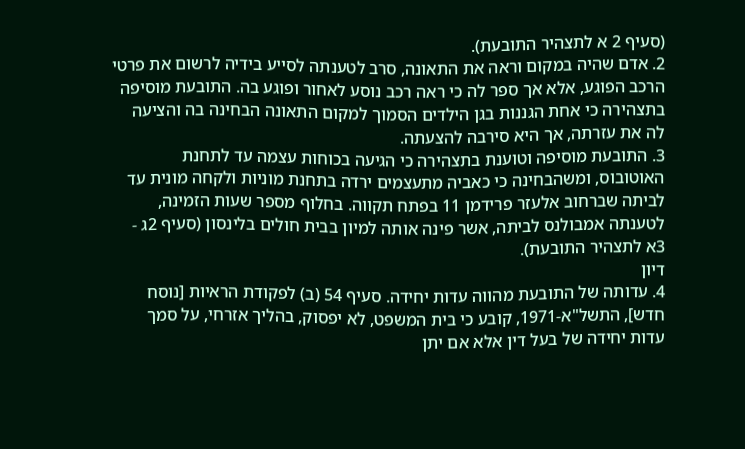(סעיף 2 א לתצהיר התובעת).
2. אדם שהיה במקום וראה את התאונה, סרב לטענתה לסייע בידיה לרשום את פרטי הרכב הפוגע, אלא אך ספר לה כי ראה רכב נוסע לאחור ופוגע בה. התובעת מוסיפה בתצהירה כי אחת הגננות בגן הילדים הסמוך למקום התאונה הבחינה בה והציעה לה את עזרתה, אך היא סירבה להצעתה.
3. התובעת מוסיפה וטוענת בתצהירה כי הגיעה בכוחות עצמה עד לתחנת האוטובוס, ומשהבחינה כי כאביה מתעצמים ירדה בתחנת מוניות ולקחה מונית עד לביתה שברחוב אלעזר פרידמן 11 בפתח תקווה. בחלוף מספר שעות הזמינה, לטענתה אמבולנס לביתה, אשר פינה אותה למיון בבית חולים בלינסון (סעיף 2ג - 3א לתצהיר התובעת).
דיון
4. עדותה של התובעת מהווה עדות יחידה. סעיף 54 (ב) לפקודת הראיות [נוסח חדש], התשל"א-1971, קובע כי בית המשפט, לא יפסוק, בהליך אזרחי, על סמך עדות יחידה של בעל דין אלא אם יתן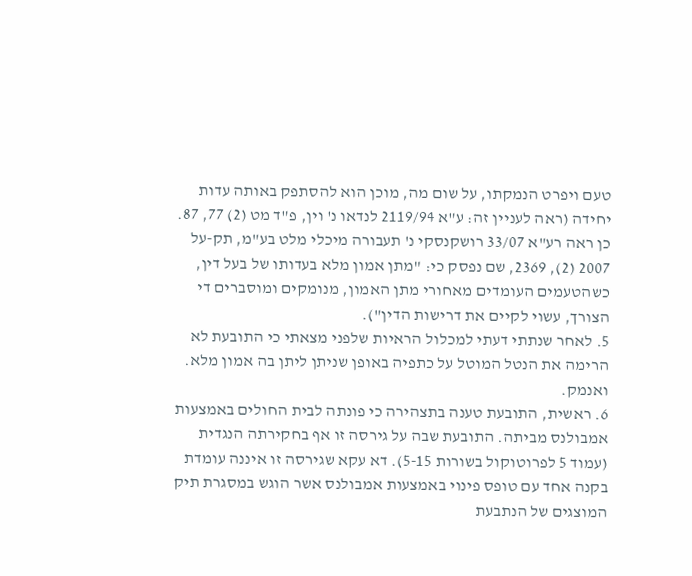טעם ויפרט הנמקתו, על שום מה, מוכן הוא להסתפק באותה עדות יחידה (ראה לעניין זה: ע"א 2119/94 לנדאו נ' וין, פ"ד מט (2) 77, 87. כן ראה רע"א 33/07 רושקנסקי נ' תעבורה מיכלי מלט בע"מ, תק-על 2007 (2), 2369, שם נפסק כי: "מתן אמון מלא בעדותו של בעל דין, כשהטעמים העומדים מאחורי מתן האמון, מנומקים ומוסברים די הצורך, עשוי לקיים את דרישות הדין").
5. לאחר שנתתי דעתי למכלול הראיות שלפני מצאתי כי התובעת לא הרימה את הנטל המוטל על כתפיה באופן שניתן ליתן בה אמון מלא. ואנמק.
6. ראשית, התובעת טענה בתצהירה כי פונתה לבית החולים באמצעות אמבולנס מביתה. התובעת שבה על גירסה זו אף בחקירתה הנגדית (עמוד 5 לפרוטוקול בשורות 5-15). דא עקא שגירסה זו איננה עומדת בקנה אחד עם טופס פינוי באמצעות אמבולנס אשר הוגש במסגרת תיק המוצגים של הנתבעת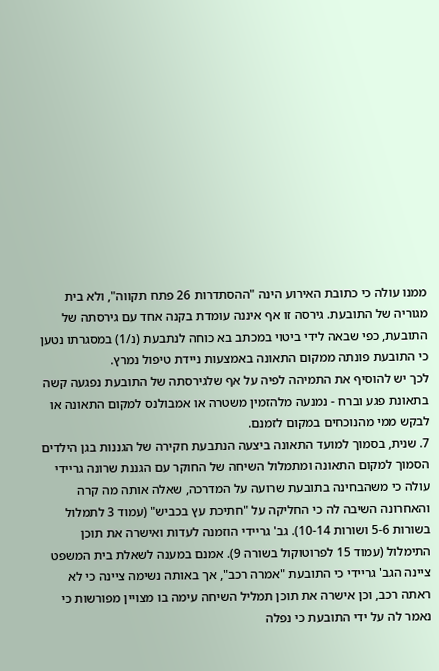ממנו עולה כי כתובת האירוע הינה "ההסתדרות 26 פתח תקווה", ולא בית מגוריה של התובעת. גירסה זו אף איננה עומדת בקנה אחד עם גירסתה של התובעת, כפי שבאה לידי ביטוי במכתב בא כוחה לנתבעת (נ/1) במסגרתו נטען כי התובעת פונתה ממקום התאונה באמצעות ניידת טיפול נמרץ.
לכך יש להוסיף את התמיהה לפיה על אף שלגירסתה של התובעת נפגעה קשה בתאונת פגע וברח - נמנעה מלהזמין משטרה או אמבולנס למקום התאונה או לבקש ממי מהנוכחים במקום לזמנם.
7. שנית, בסמוך למועד התאונה ביצעה הנתבעת חקירה של הגננות בגן הילדים הסמוך למקום התאונה ומתמלול השיחה של החוקר עם הגננת שרונה גריידי עולה כי משהבחינה בתובעת שרועה על המדרכה, שאלה אותה מה קרה והאחרונה השיבה לה כי החליקה על "חתיכת עץ בכביש" (עמוד 3 לתמלול בשורות 5-6 ושורות 10-14). גב' גריידי הוזמנה לעדות ואישרה את תוכן התימלול (עמוד 15 לפרוטוקול בשורה 9). אמנם במענה לשאלת בית המשפט ציינה הגב' גריידי כי התובעת "אמרה רכב", אך באותה נשימה ציינה כי לא ראתה רכב, וכן אישרה את תוכן תמליל השיחה עימה בו מצויין מפורשות כי נאמר לה על ידי התובעת כי נפלה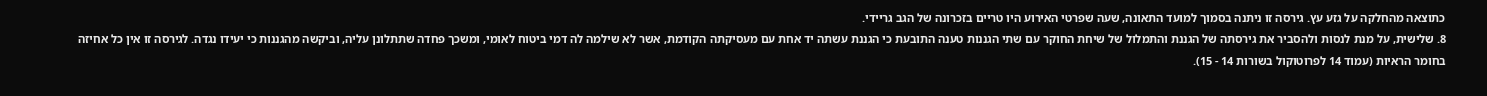כתוצאה מהחלקה על גזע עץ. גירסה זו ניתנה בסמוך למועד התאונה, שעה שפרטי האירוע היו טריים בזכרונה של הגב גריידי.
8. שלישית, על מנת לנסות ולהסביר את גירסתה של הגננת והתמלול של שיחת החוקר עם שתי הגננות טענה התובעת כי הגננת עשתה יד אחת עם מעסיקתה הקודמת, אשר לא שילמה לה דמי ביטוח לאומי, ומשכך פחדה שתתלונן עליה, וביקשה מהגננות כי יעידו נגדה. לגירסה זו אין כל אחיזה בחומר הראיות (עמוד 14 לפרוטוקול בשורות 14 - 15).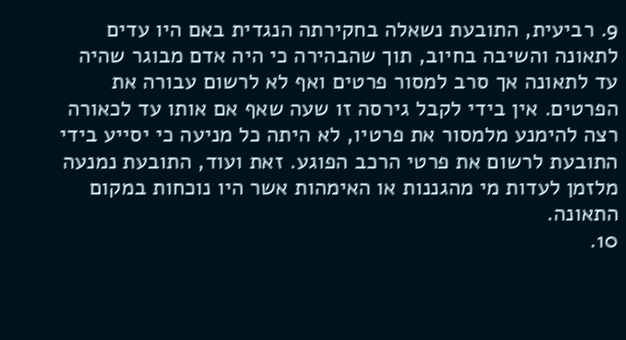9. רביעית, התובעת נשאלה בחקירתה הנגדית באם היו עדים לתאונה והשיבה בחיוב, תוך שהבהירה כי היה אדם מבוגר שהיה עד לתאונה אך סרב למסור פרטים ואף לא לרשום עבורה את הפרטים. אין בידי לקבל גירסה זו שעה שאף אם אותו עד לכאורה רצה להימנע מלמסור את פרטיו, לא היתה כל מניעה כי יסייע בידי התובעת לרשום את פרטי הרכב הפוגע. זאת ועוד, התובעת נמנעה מלזמן לעדות מי מהגננות או האימהות אשר היו נוכחות במקום התאונה.
10.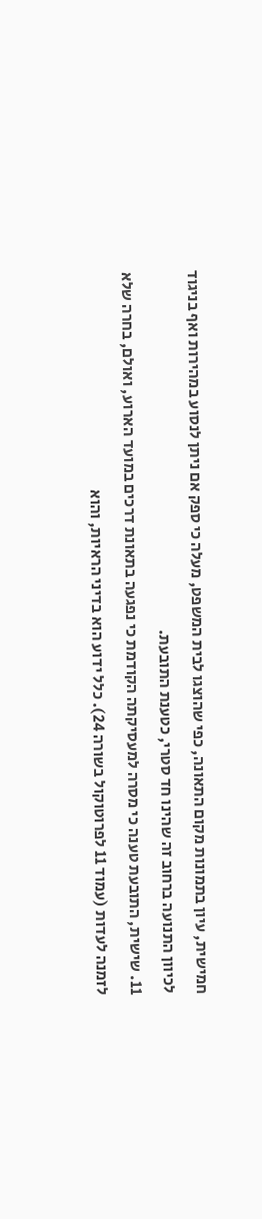חמישית, עיון בתמונות מקום התאונה, כפי שהוצגו לבית המשפט, מעלה כי ספק אם ניתן לנסוע במהירות ואף בניגוד לכיוון התנועה ברחוב זה שהינו חד סטרי, כטענת התובעת.
11. שישית, התובעת טענה כי מסרה למעסיקתה הקודמת כי נפגעה בתאונת דרכים במועד הארוע, ואולם, בחרה שלא לזמנה לעדות (עמוד 11 לפרוטוקול בשורה 24). כלל ידוע הוא בדיני הראיות, והוא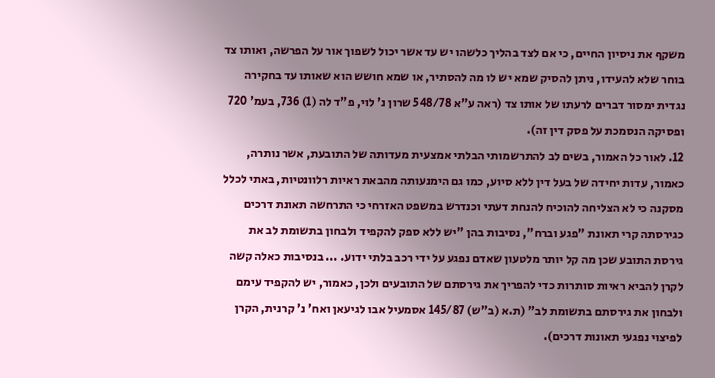משקף את ניסיון החיים, כי אם לצד בהליך כלשהו יש עד אשר יכול לשפוך אור על הפרשה, ואותו צד בוחר שלא להעידו, ניתן להסיק שמא יש לו מה להסתיר, או שמא חושש הוא שאותו עד בחקירה נגדית ימסור דברים לרעתו של אותו צד (ראה ע"א 548/78 שרון נ' לוי, פ"ד לה (1) 736, בעמ' 720 ופסיקה הנסמכת על פסק דין זה).
12. לאור כל האמור, בשים לב להתרשמותי הבלתי אמצעית מעדותה של התובעת, אשר נותרה, כאמור, עדות יחידה של בעל דין ללא סיוע, כמו גם הימנעותה מהבאת ראיות רלוונטיות, באתי לכלל מסקנה כי לא הצליחה להוכיח להנחת דעתי וכנדרש במשפט האזרחי כי התרחשה תאונת דרכים כגירסתה קרי תאונת "פגע וברח", נסיבות בהן "יש ללא ספק להקפיד ולבחון בתשומת לב את גירסת התובע שכן מה קל יותר מלטעון שאדם נפגע על ידי רכב בלתי ידוע. ... בנסיבות כאלה קשה לקרן להביא ראיות סותרות כדי להפריך את גירסתם של התובעים ולכן, כאמור, יש להקפיד עימם ולבחון את גירסתם בתשומת לב" (ת.א (ב"ש) 145/87 אסמעיל אבו לגיעאן ואח' נ' קרנית, הקרן לפיצוי נפגעי תאונות דרכים).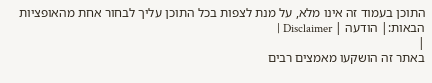התוכן בעמוד זה אינו מלא, על מנת לצפות בכל התוכן עליך לבחור אחת מהאופציות הבאות:| הודעה | Disclaimer |
|
באתר זה הושקעו מאמצים רבים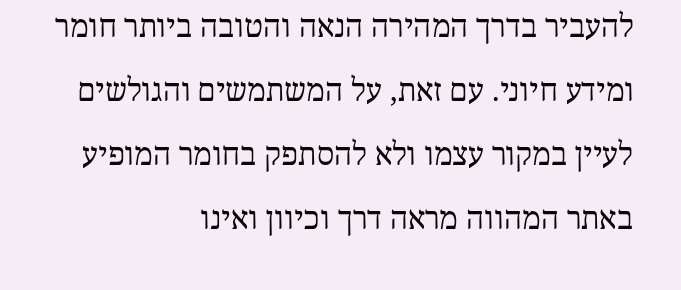להעביר בדרך המהירה הנאה והטובה ביותר חומר ומידע חיוני. עם זאת, על המשתמשים והגולשים לעיין במקור עצמו ולא להסתפק בחומר המופיע באתר המהווה מראה דרך וכיוון ואינו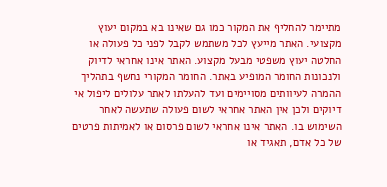מתיימר להחליף את המקור כמו גם שאינו בא במקום יעוץ מקצועי. האתר מייעץ לכל משתמש לקבל לפני כל פעולה או החלטה יעוץ משפטי מבעל מקצוע. האתר אינו אחראי לדיוק ולנכונות החומר המופיע באתר. החומר המקורי נחשף בתהליך ההמרה לעיוותים מסויימים ועד להעלתו לאתר עלולים ליפול אי דיוקים ולכן אין האתר אחראי לשום פעולה שתעשה לאחר השימוש בו. האתר אינו אחראי לשום פרסום או לאמיתות פרטים של כל אדם, תאגיד או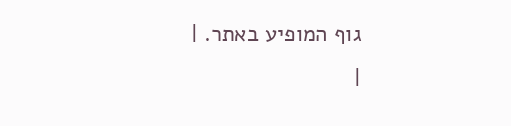גוף המופיע באתר. |
|